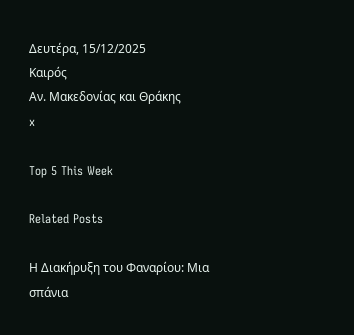Δευτέρα, 15/12/2025
Καιρός
Αν. Μακεδονίας και Θράκης
x

Top 5 This Week

Related Posts

Η Διακήρυξη του Φαναρίου: Μια σπάνια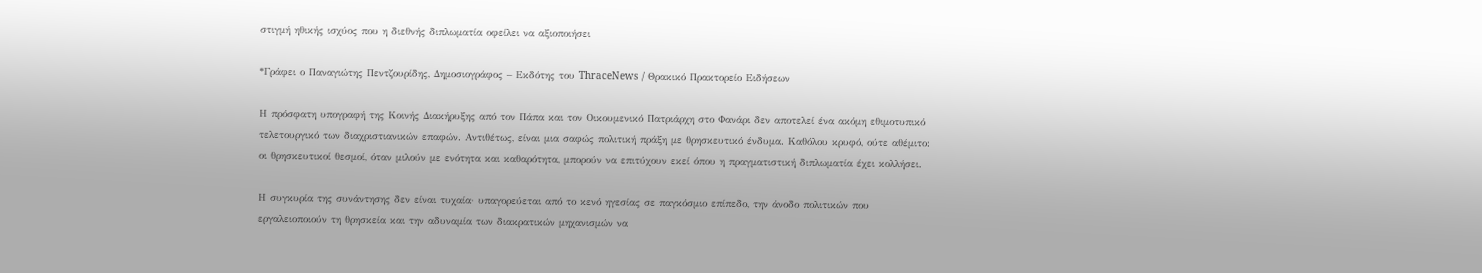στιγμή ηθικής ισχύος που η διεθνής διπλωματία οφείλει να αξιοποιήσει

*Γράφει ο Παναγιώτης Πεντζουρίδης, Δημοσιογράφος – Εκδότης του ThraceNews / Θρακικό Πρακτορείο Ειδήσεων

Η πρόσφατη υπογραφή της Κοινής Διακήρυξης από τον Πάπα και τον Οικουμενικό Πατριάρχη στο Φανάρι δεν αποτελεί ένα ακόμη εθιμοτυπικό τελετουργικό των διαχριστιανικών επαφών. Αντιθέτως, είναι μια σαφώς πολιτική πράξη με θρησκευτικό ένδυμα. Καθόλου κρυφό, ούτε αθέμιτο: οι θρησκευτικοί θεσμοί, όταν μιλούν με ενότητα και καθαρότητα, μπορούν να επιτύχουν εκεί όπου η πραγματιστική διπλωματία έχει κολλήσει.

Η συγκυρία της συνάντησης δεν είναι τυχαία· υπαγορεύεται από το κενό ηγεσίας σε παγκόσμιο επίπεδο, την άνοδο πολιτικών που εργαλειοποιούν τη θρησκεία και την αδυναμία των διακρατικών μηχανισμών να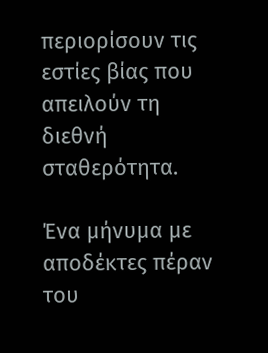περιορίσουν τις εστίες βίας που απειλούν τη διεθνή σταθερότητα.

Ένα μήνυμα με αποδέκτες πέραν του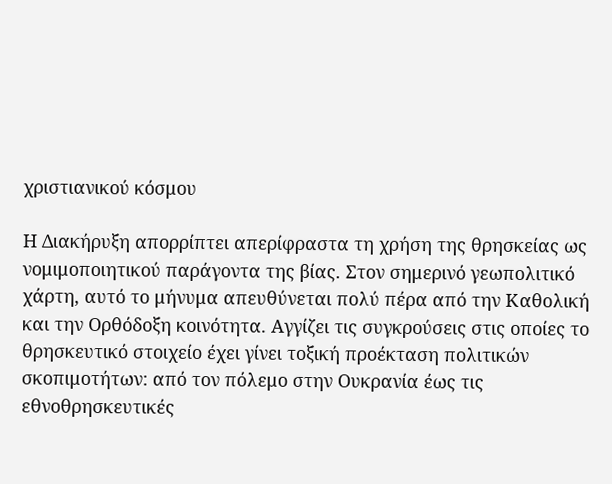χριστιανικού κόσμου

Η Διακήρυξη απορρίπτει απερίφραστα τη χρήση της θρησκείας ως νομιμοποιητικού παράγοντα της βίας. Στον σημερινό γεωπολιτικό χάρτη, αυτό το μήνυμα απευθύνεται πολύ πέρα από την Καθολική και την Ορθόδοξη κοινότητα. Αγγίζει τις συγκρούσεις στις οποίες το θρησκευτικό στοιχείο έχει γίνει τοξική προέκταση πολιτικών σκοπιμοτήτων: από τον πόλεμο στην Ουκρανία έως τις εθνοθρησκευτικές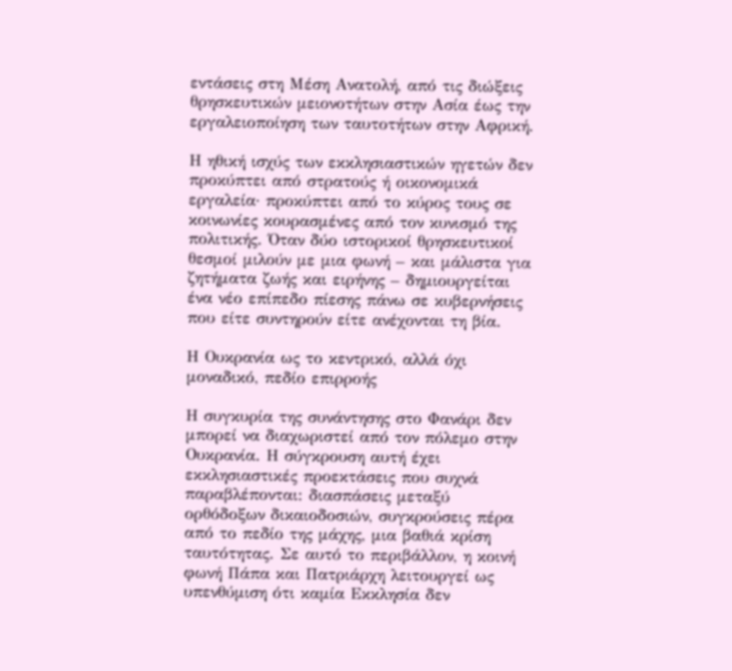εντάσεις στη Μέση Ανατολή, από τις διώξεις θρησκευτικών μειονοτήτων στην Ασία έως την εργαλειοποίηση των ταυτοτήτων στην Αφρική.

Η ηθική ισχύς των εκκλησιαστικών ηγετών δεν προκύπτει από στρατούς ή οικονομικά εργαλεία· προκύπτει από το κύρος τους σε κοινωνίες κουρασμένες από τον κυνισμό της πολιτικής. Όταν δύο ιστορικοί θρησκευτικοί θεσμοί μιλούν με μια φωνή – και μάλιστα για ζητήματα ζωής και ειρήνης – δημιουργείται ένα νέο επίπεδο πίεσης πάνω σε κυβερνήσεις που είτε συντηρούν είτε ανέχονται τη βία.

Η Ουκρανία ως το κεντρικό, αλλά όχι μοναδικό, πεδίο επιρροής

Η συγκυρία της συνάντησης στο Φανάρι δεν μπορεί να διαχωριστεί από τον πόλεμο στην Ουκρανία. Η σύγκρουση αυτή έχει εκκλησιαστικές προεκτάσεις που συχνά παραβλέπονται: διασπάσεις μεταξύ ορθόδοξων δικαιοδοσιών, συγκρούσεις πέρα από το πεδίο της μάχης, μια βαθιά κρίση ταυτότητας. Σε αυτό το περιβάλλον, η κοινή φωνή Πάπα και Πατριάρχη λειτουργεί ως υπενθύμιση ότι καμία Εκκλησία δεν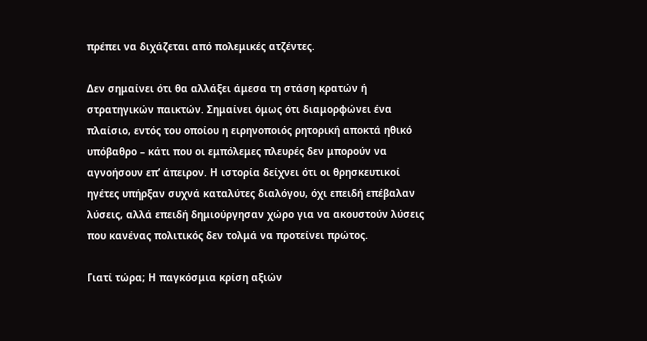πρέπει να διχάζεται από πολεμικές ατζέντες.

Δεν σημαίνει ότι θα αλλάξει άμεσα τη στάση κρατών ή στρατηγικών παικτών. Σημαίνει όμως ότι διαμορφώνει ένα πλαίσιο, εντός του οποίου η ειρηνοποιός ρητορική αποκτά ηθικό υπόβαθρο – κάτι που οι εμπόλεμες πλευρές δεν μπορούν να αγνοήσουν επ’ άπειρον. Η ιστορία δείχνει ότι οι θρησκευτικοί ηγέτες υπήρξαν συχνά καταλύτες διαλόγου, όχι επειδή επέβαλαν λύσεις, αλλά επειδή δημιούργησαν χώρο για να ακουστούν λύσεις που κανένας πολιτικός δεν τολμά να προτείνει πρώτος.

Γιατί τώρα; Η παγκόσμια κρίση αξιών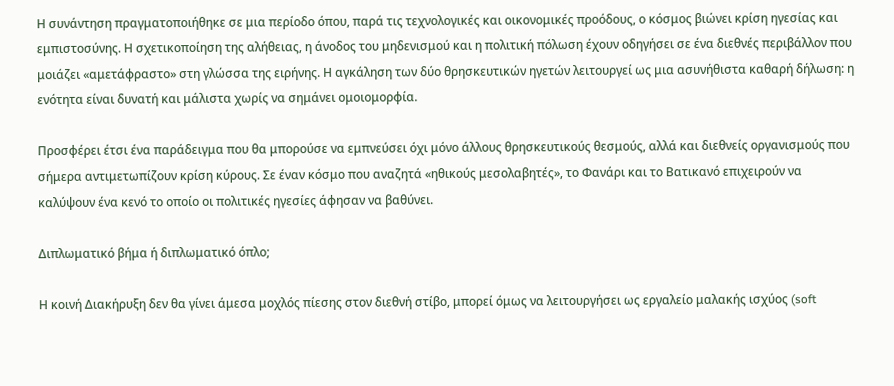Η συνάντηση πραγματοποιήθηκε σε μια περίοδο όπου, παρά τις τεχνολογικές και οικονομικές προόδους, ο κόσμος βιώνει κρίση ηγεσίας και εμπιστοσύνης. Η σχετικοποίηση της αλήθειας, η άνοδος του μηδενισμού και η πολιτική πόλωση έχουν οδηγήσει σε ένα διεθνές περιβάλλον που μοιάζει «αμετάφραστο» στη γλώσσα της ειρήνης. Η αγκάληση των δύο θρησκευτικών ηγετών λειτουργεί ως μια ασυνήθιστα καθαρή δήλωση: η ενότητα είναι δυνατή και μάλιστα χωρίς να σημάνει ομοιομορφία.

Προσφέρει έτσι ένα παράδειγμα που θα μπορούσε να εμπνεύσει όχι μόνο άλλους θρησκευτικούς θεσμούς, αλλά και διεθνείς οργανισμούς που σήμερα αντιμετωπίζουν κρίση κύρους. Σε έναν κόσμο που αναζητά «ηθικούς μεσολαβητές», το Φανάρι και το Βατικανό επιχειρούν να καλύψουν ένα κενό το οποίο οι πολιτικές ηγεσίες άφησαν να βαθύνει.

Διπλωματικό βήμα ή διπλωματικό όπλο;

Η κοινή Διακήρυξη δεν θα γίνει άμεσα μοχλός πίεσης στον διεθνή στίβο, μπορεί όμως να λειτουργήσει ως εργαλείο μαλακής ισχύος (soft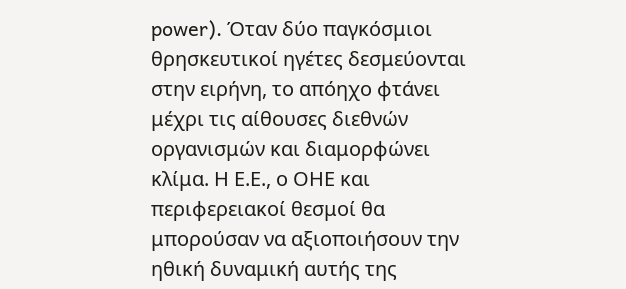power). Όταν δύο παγκόσμιοι θρησκευτικοί ηγέτες δεσμεύονται στην ειρήνη, το απόηχο φτάνει μέχρι τις αίθουσες διεθνών οργανισμών και διαμορφώνει κλίμα. Η Ε.Ε., ο ΟΗΕ και περιφερειακοί θεσμοί θα μπορούσαν να αξιοποιήσουν την ηθική δυναμική αυτής της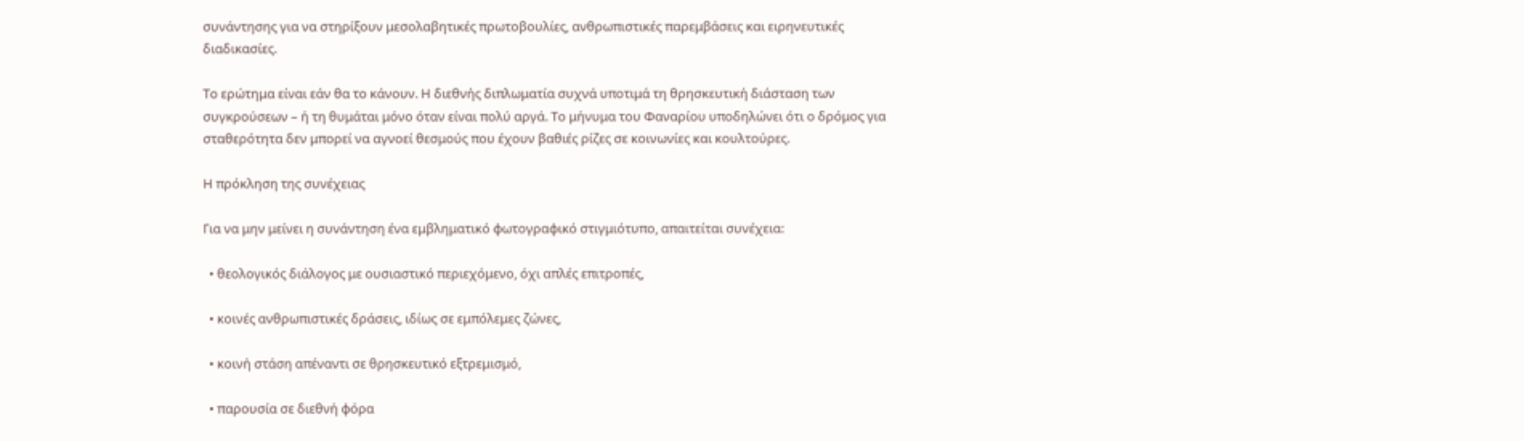συνάντησης για να στηρίξουν μεσολαβητικές πρωτοβουλίες, ανθρωπιστικές παρεμβάσεις και ειρηνευτικές διαδικασίες.

Το ερώτημα είναι εάν θα το κάνουν. Η διεθνής διπλωματία συχνά υποτιμά τη θρησκευτική διάσταση των συγκρούσεων – ή τη θυμάται μόνο όταν είναι πολύ αργά. Το μήνυμα του Φαναρίου υποδηλώνει ότι ο δρόμος για σταθερότητα δεν μπορεί να αγνοεί θεσμούς που έχουν βαθιές ρίζες σε κοινωνίες και κουλτούρες.

Η πρόκληση της συνέχειας

Για να μην μείνει η συνάντηση ένα εμβληματικό φωτογραφικό στιγμιότυπο, απαιτείται συνέχεια:

  • θεολογικός διάλογος με ουσιαστικό περιεχόμενο, όχι απλές επιτροπές,

  • κοινές ανθρωπιστικές δράσεις, ιδίως σε εμπόλεμες ζώνες,

  • κοινή στάση απέναντι σε θρησκευτικό εξτρεμισμό,

  • παρουσία σε διεθνή φόρα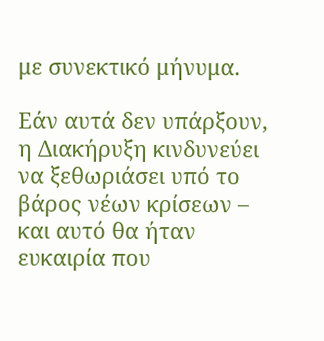με συνεκτικό μήνυμα.

Εάν αυτά δεν υπάρξουν, η Διακήρυξη κινδυνεύει να ξεθωριάσει υπό το βάρος νέων κρίσεων – και αυτό θα ήταν ευκαιρία που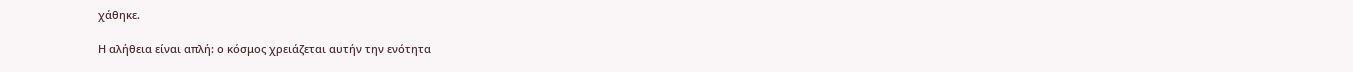χάθηκε.

Η αλήθεια είναι απλή: ο κόσμος χρειάζεται αυτήν την ενότητα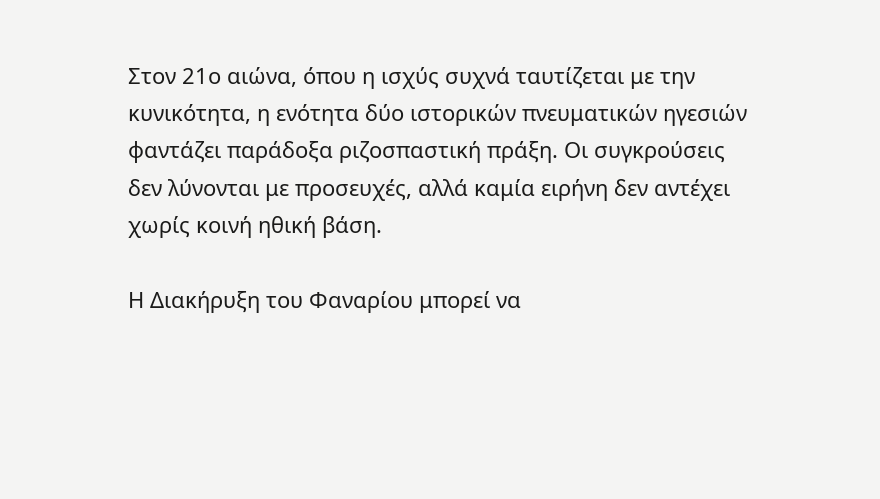Στον 21ο αιώνα, όπου η ισχύς συχνά ταυτίζεται με την κυνικότητα, η ενότητα δύο ιστορικών πνευματικών ηγεσιών φαντάζει παράδοξα ριζοσπαστική πράξη. Οι συγκρούσεις δεν λύνονται με προσευχές, αλλά καμία ειρήνη δεν αντέχει χωρίς κοινή ηθική βάση.

Η Διακήρυξη του Φαναρίου μπορεί να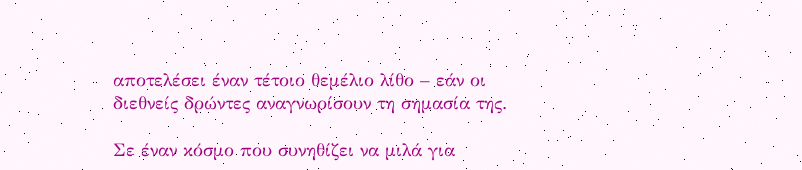αποτελέσει έναν τέτοιο θεμέλιο λίθο – εάν οι διεθνείς δρώντες αναγνωρίσουν τη σημασία της.

Σε έναν κόσμο που συνηθίζει να μιλά για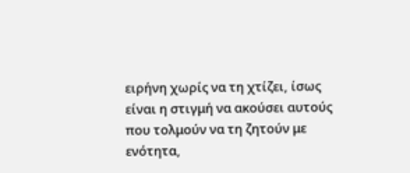ειρήνη χωρίς να τη χτίζει, ίσως είναι η στιγμή να ακούσει αυτούς που τολμούν να τη ζητούν με ενότητα,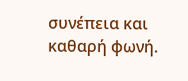συνέπεια και καθαρή φωνή.